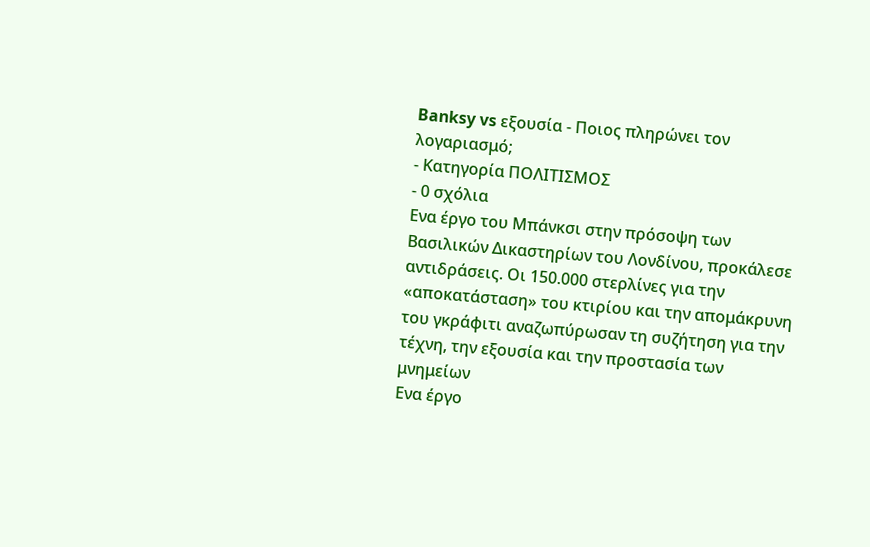Banksy vs εξουσία - Ποιος πληρώνει τον λογαριασμό;
- Κατηγορία ΠΟΛΙΤΙΣΜΟΣ
- 0 σχόλια
Ενα έργο του Μπάνκσι στην πρόσοψη των Βασιλικών Δικαστηρίων του Λονδίνου, προκάλεσε αντιδράσεις. Οι 150.000 στερλίνες για την «αποκατάσταση» του κτιρίου και την απομάκρυνη του γκράφιτι αναζωπύρωσαν τη συζήτηση για την τέχνη, την εξουσία και την προστασία των μνημείων
Ενα έργο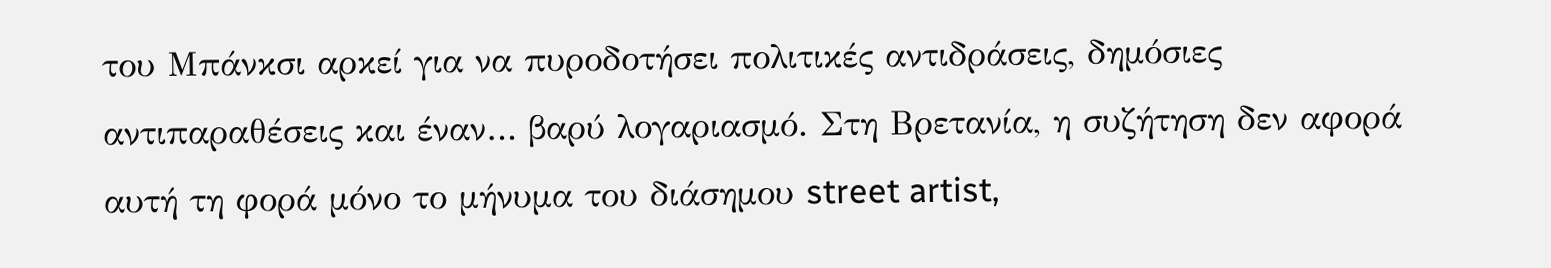του Μπάνκσι αρκεί για να πυροδοτήσει πολιτικές αντιδράσεις, δημόσιες αντιπαραθέσεις και έναν… βαρύ λογαριασμό. Στη Βρετανία, η συζήτηση δεν αφορά αυτή τη φορά μόνο το μήνυμα του διάσημου street artist,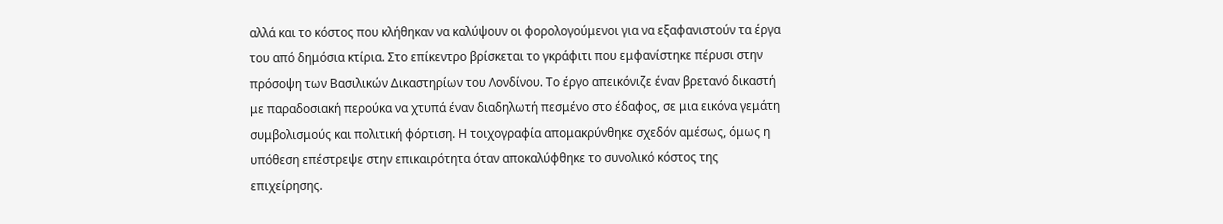αλλά και το κόστος που κλήθηκαν να καλύψουν οι φορολογούμενοι για να εξαφανιστούν τα έργα του από δημόσια κτίρια. Στο επίκεντρο βρίσκεται το γκράφιτι που εμφανίστηκε πέρυσι στην πρόσοψη των Βασιλικών Δικαστηρίων του Λονδίνου. Το έργο απεικόνιζε έναν βρετανό δικαστή με παραδοσιακή περούκα να χτυπά έναν διαδηλωτή πεσμένο στο έδαφος, σε μια εικόνα γεμάτη συμβολισμούς και πολιτική φόρτιση. Η τοιχογραφία απομακρύνθηκε σχεδόν αμέσως, όμως η υπόθεση επέστρεψε στην επικαιρότητα όταν αποκαλύφθηκε το συνολικό κόστος της επιχείρησης.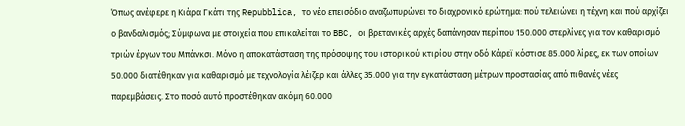Όπως ανέφερε η Κιάρα Γκάτι της Repubblica, το νέο επεισόδιο αναζωπυρώνει το διαχρονικό ερώτημα: πού τελειώνει η τέχνη και πού αρχίζει ο βανδαλισμός; Σύμφωνα με στοιχεία που επικαλείται το BBC, οι βρετανικές αρχές δαπάνησαν περίπου 150.000 στερλίνες για τον καθαρισμό τριών έργων του Μπάνκσι. Μόνο η αποκατάσταση της πρόσοψης του ιστορικού κτιρίου στην οδό Κάρεϊ κόστισε 85.000 λίρες, εκ των οποίων 50.000 διατέθηκαν για καθαρισμό με τεχνολογία λέιζερ και άλλες 35.000 για την εγκατάσταση μέτρων προστασίας από πιθανές νέες παρεμβάσεις. Στο ποσό αυτό προστέθηκαν ακόμη 60.000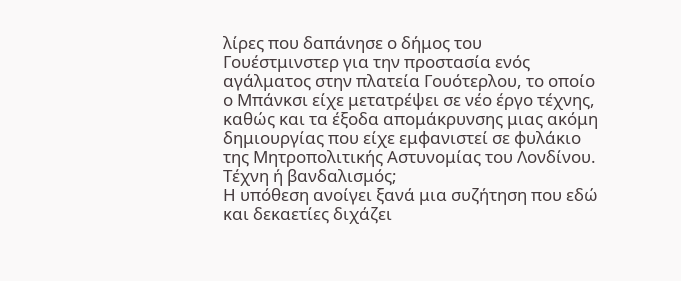λίρες που δαπάνησε ο δήμος του Γουέστμινστερ για την προστασία ενός αγάλματος στην πλατεία Γουότερλου, το οποίο ο Μπάνκσι είχε μετατρέψει σε νέο έργο τέχνης, καθώς και τα έξοδα απομάκρυνσης μιας ακόμη δημιουργίας που είχε εμφανιστεί σε φυλάκιο της Μητροπολιτικής Αστυνομίας του Λονδίνου.
Τέχνη ή βανδαλισμός;
Η υπόθεση ανοίγει ξανά μια συζήτηση που εδώ και δεκαετίες διχάζει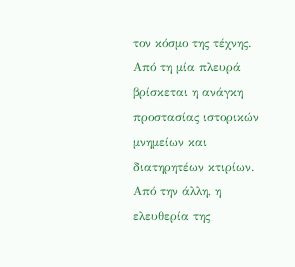τον κόσμο της τέχνης. Από τη μία πλευρά βρίσκεται η ανάγκη προστασίας ιστορικών μνημείων και διατηρητέων κτιρίων. Από την άλλη, η ελευθερία της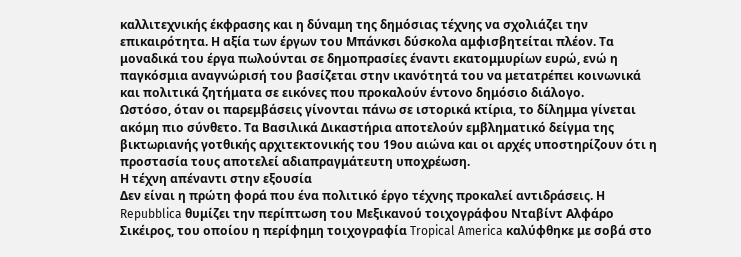καλλιτεχνικής έκφρασης και η δύναμη της δημόσιας τέχνης να σχολιάζει την επικαιρότητα. Η αξία των έργων του Μπάνκσι δύσκολα αμφισβητείται πλέον. Τα μοναδικά του έργα πωλούνται σε δημοπρασίες έναντι εκατομμυρίων ευρώ, ενώ η παγκόσμια αναγνώρισή του βασίζεται στην ικανότητά του να μετατρέπει κοινωνικά και πολιτικά ζητήματα σε εικόνες που προκαλούν έντονο δημόσιο διάλογο.
Ωστόσο, όταν οι παρεμβάσεις γίνονται πάνω σε ιστορικά κτίρια, το δίλημμα γίνεται ακόμη πιο σύνθετο. Τα Βασιλικά Δικαστήρια αποτελούν εμβληματικό δείγμα της βικτωριανής γοτθικής αρχιτεκτονικής του 19ου αιώνα και οι αρχές υποστηρίζουν ότι η προστασία τους αποτελεί αδιαπραγμάτευτη υποχρέωση.
Η τέχνη απέναντι στην εξουσία
Δεν είναι η πρώτη φορά που ένα πολιτικό έργο τέχνης προκαλεί αντιδράσεις. Η Repubblica θυμίζει την περίπτωση του Μεξικανού τοιχογράφου Νταβίντ Αλφάρο Σικέιρος, του οποίου η περίφημη τοιχογραφία Tropical America καλύφθηκε με σοβά στο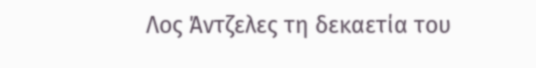Λος Άντζελες τη δεκαετία του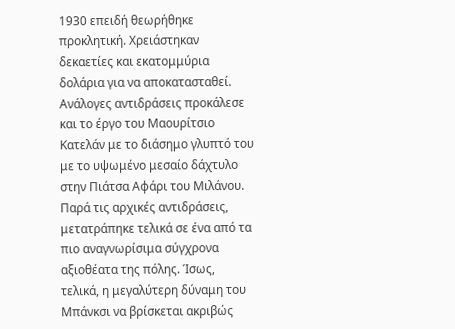1930 επειδή θεωρήθηκε προκλητική. Χρειάστηκαν δεκαετίες και εκατομμύρια δολάρια για να αποκατασταθεί. Ανάλογες αντιδράσεις προκάλεσε και το έργο του Μαουρίτσιο Κατελάν με το διάσημο γλυπτό του με το υψωμένο μεσαίο δάχτυλο στην Πιάτσα Αφάρι του Μιλάνου.
Παρά τις αρχικές αντιδράσεις, μετατράπηκε τελικά σε ένα από τα πιο αναγνωρίσιμα σύγχρονα αξιοθέατα της πόλης. Ίσως, τελικά, η μεγαλύτερη δύναμη του Μπάνκσι να βρίσκεται ακριβώς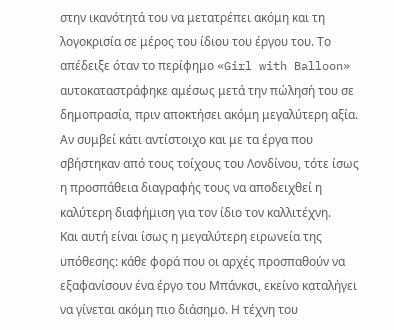στην ικανότητά του να μετατρέπει ακόμη και τη λογοκρισία σε μέρος του ίδιου του έργου του. Το απέδειξε όταν το περίφημο «Girl with Balloon» αυτοκαταστράφηκε αμέσως μετά την πώλησή του σε δημοπρασία, πριν αποκτήσει ακόμη μεγαλύτερη αξία. Αν συμβεί κάτι αντίστοιχο και με τα έργα που σβήστηκαν από τους τοίχους του Λονδίνου, τότε ίσως η προσπάθεια διαγραφής τους να αποδειχθεί η καλύτερη διαφήμιση για τον ίδιο τον καλλιτέχνη.
Και αυτή είναι ίσως η μεγαλύτερη ειρωνεία της υπόθεσης: κάθε φορά που οι αρχές προσπαθούν να εξαφανίσουν ένα έργο του Μπάνκσι, εκείνο καταλήγει να γίνεται ακόμη πιο διάσημο. Η τέχνη του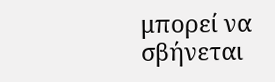μπορεί να σβήνεται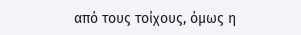από τους τοίχους, όμως η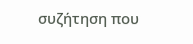συζήτηση που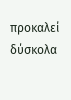προκαλεί δύσκολα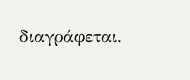διαγράφεται.